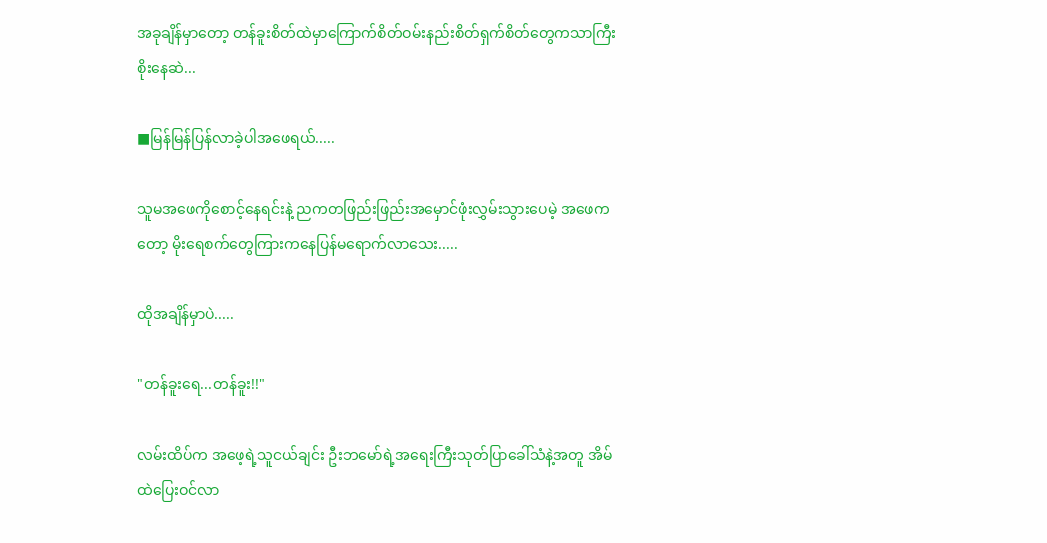အခုချိန်မှာတော့ တန်ခူးစိတ်ထဲမှာကြောက်စိတ်ဝမ်းနည်းစိတ်ရှက်စိတ်တွေကသာကြီးစိုးနေဆဲ...

■မြန်မြန်ပြန်လာခဲ့ပါအဖေရယ်.....

သူမအဖေကိုစောင့်နေရင်းနဲ့ ညကတဖြည်းဖြည်းအမှောင်ဖုံးလွှမ်းသွားပေမဲ့ အဖေကတော့ မိုးရေစက်တွေကြားကနေပြန်မရောက်လာသေး.....

ထိုအချိန်မှာပဲ.....

"တန်ခူးရေ...တန်ခူး!!"

လမ်းထိပ်က အဖေ့ရဲ့သူငယ်ချင်း ဦးဘမော်ရဲ့အရေးကြီးသုတ်ပြာခေါ်သံနဲ့အတူ အိမ်ထဲပြေးဝင်လာ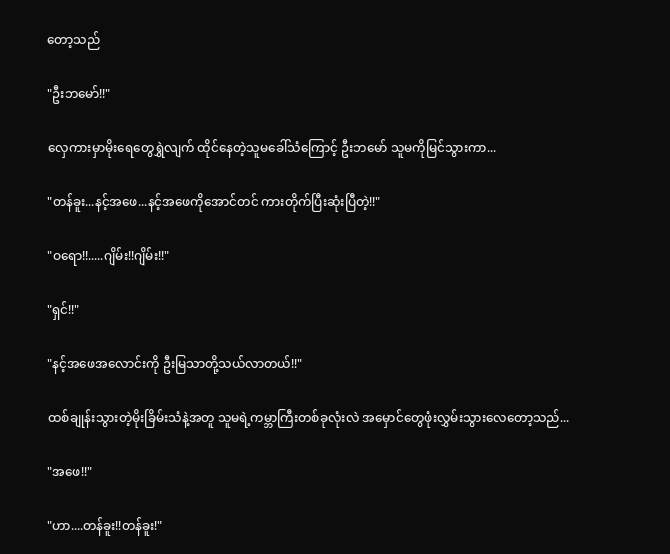တော့သည်

"ဦးဘမော်!!"

လှေကားမှာမိုးရေတွေရွှဲလျက် ထိုင်နေတဲ့သူမခေါ်သံကြောင့် ဦးဘမော် သူမကိုမြင်သွားကာ...

"တန်ခူး...နင့်အဖေ...နင့်အဖေကိုအောင်တင် ကားတိုက်ပြီးဆုံးပြီတဲ့!!"

"ဝရော!!.....ဂျိမ်း!!ဂျိမ်း!!"

"ရှင်!!"

"နင့်အဖေအလောင်းကို ဦးမြသာတို့သယ်လာတယ်!!"

ထစ်ချုန်းသွားတဲ့မိုးခြိမ်းသံနဲ့အတူ သူမရဲ့ကမ္ဘာကြီးတစ်ခုလုံးလဲ အမှောင်တွေဖုံးလွှမ်းသွားလေတော့သည်...

"အဖေ!!"

"ဟာ....တန်ခူး!!တန်ခူး!"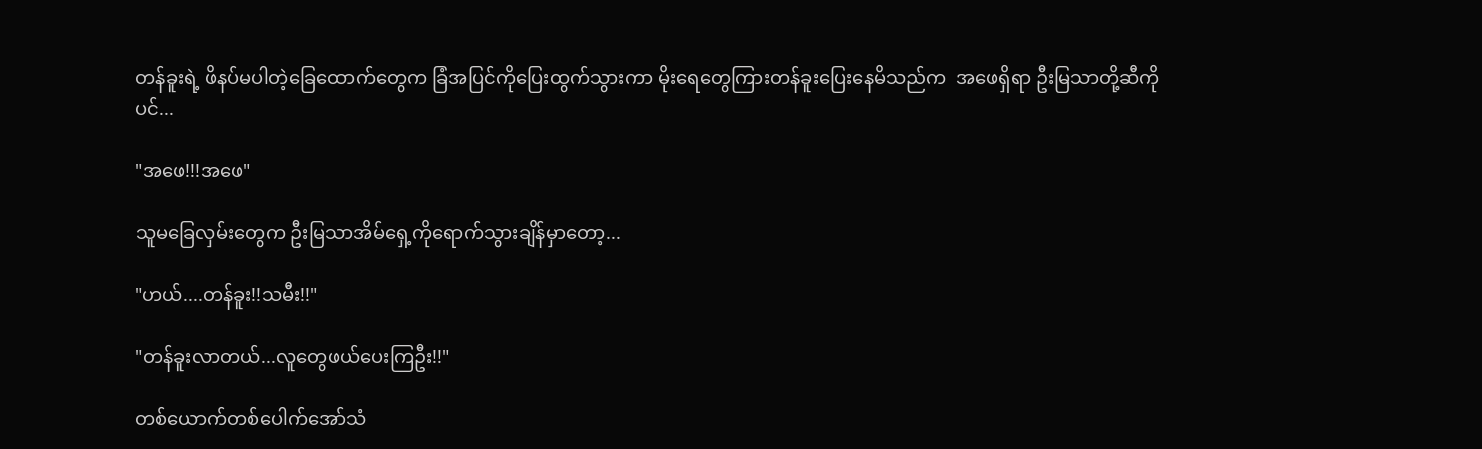တန်ခူးရဲ့ ဖိနပ်မပါတဲ့ခြေထောက်တွေက ခြံအပြင်ကိုပြေးထွက်သွားကာ မိုးရေတွေကြားတန်ခူးပြေးနေမိသည်က  အဖေရှိရာ ဦးမြသာတို့ဆီကိုပင်...

"အဖေ!!!အဖေ"

သူမခြေလှမ်းတွေက ဦးမြသာအိမ်ရှေ့ကိုရောက်သွားချိန်မှာတော့...

"ဟယ်....တန်ခူး!!သမီး!!"

"တန်ခူးလာတယ်...လူတွေဖယ်ပေးကြဦး!!"

တစ်ယောက်တစ်ပေါက်အော်သံ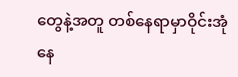တွေနဲ့အတူ တစ်နေရာမှာဝိုင်းအုံနေ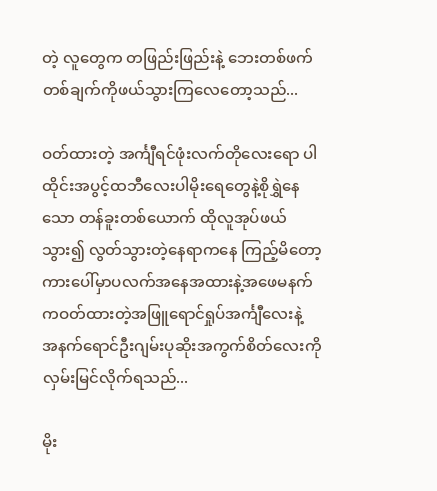တဲ့ လူတွေက တဖြည်းဖြည်းနဲ့ ဘေးတစ်ဖက်တစ်ချက်ကိုဖယ်သွားကြလေတော့သည်...

ဝတ်ထားတဲ့ အင်္ကျီရင်ဖုံးလက်တိုလေးရော ပါထိုင်းအပွင့်ထဘီလေးပါမိုးရေတွေနဲ့စိုရွှဲနေသော တန်ခူးတစ်ယောက် ထိုလူအုပ်ဖယ်သွား၍ လွတ်သွားတဲ့နေရာကနေ ကြည့်မိတော့ ကားပေါ်မှာပလက်အနေအထားနဲ့အဖေမနက်ကဝတ်ထားတဲ့အဖြူရောင်ရှုပ်အင်္ကျီလေးနဲ့ အနက်ရောင်ဦးဂျမ်းပုဆိုးအကွက်စိတ်လေးကိုလှမ်းမြင်လိုက်ရသည်...

မိုး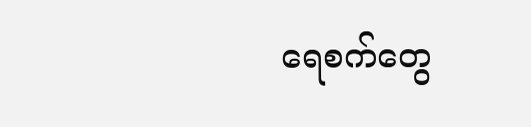ရေစက်တွေ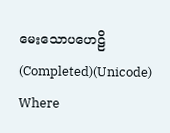မေးသောပဟေဠိ(Completed)(Unicode) Where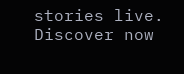stories live. Discover now